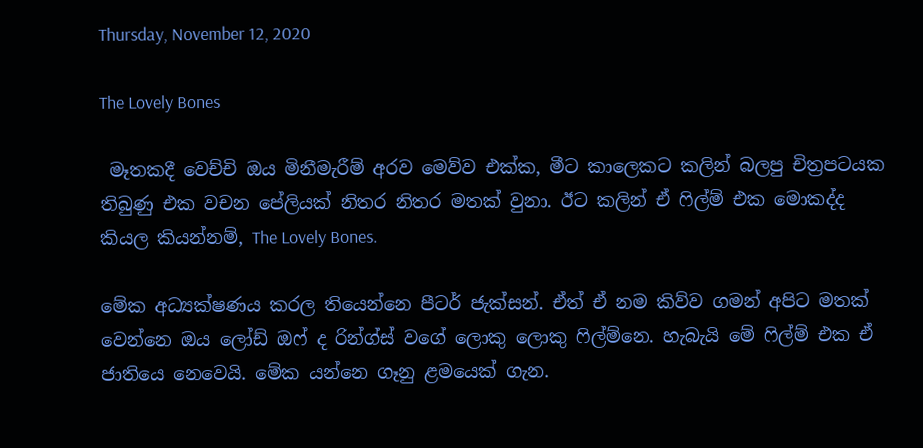Thursday, November 12, 2020

The Lovely Bones

 මෑතකදී වෙච්චි ඔය මිනීමැරීම් අරව මෙව්ව එක්ක, මීට කාලෙකට කලින් බලපු චිත්‍රපටයක තිබුණු එක වචන පේලියක් නිතර නිතර මතක් වුනා. ඊට කලින් ඒ ෆිල්ම් එක මොකද්ද කියල කියන්නම්, The Lovely Bones.

මේක අධ්‍යක්ෂණය කරල තියෙන්නෙ පීටර් ජැක්සන්. ඒත් ඒ නම කිව්ව ගමන් අපිට මතක් වෙන්නෙ ඔය ලෝඩ් ඔෆ් ද රින්ග්ස් වගේ ලොකු ලොකු ෆිල්ම්නෙ. හැබැයි මේ ෆිල්ම් එක ඒ ජාතියෙ නෙවෙයි. මේක යන්නෙ ගෑනු ළමයෙක් ගැන.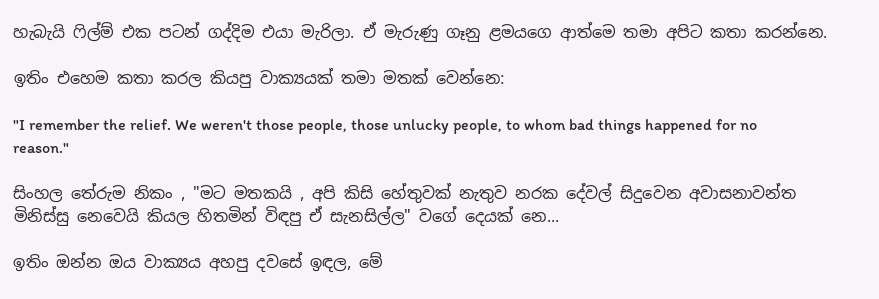හැබැයි ෆිල්ම් එක පටන් ගද්දිම එයා මැරිලා. ඒ මැරුණු ගෑනු ළමයගෙ ආත්මෙ තමා අපිට කතා කරන්නෙ.

ඉතිං එහෙම කතා කරල කියපු වාක්‍යයක් තමා මතක් වෙන්නෙ:

"I remember the relief. We weren't those people, those unlucky people, to whom bad things happened for no reason."

සිංහල තේරුම නිකං , "මට මතකයි , අපි කිසි හේතුවක් නැතුව නරක දේවල් සිදුවෙන අවාසනාවන්ත මිනිස්සු නෙවෙයි කියල හිතමින් විඳපු ඒ සැනසිල්ල" වගේ දෙයක් නෙ...

ඉතිං ඔන්න ඔය වාක්‍යය අහපු දවසේ ඉඳල, මේ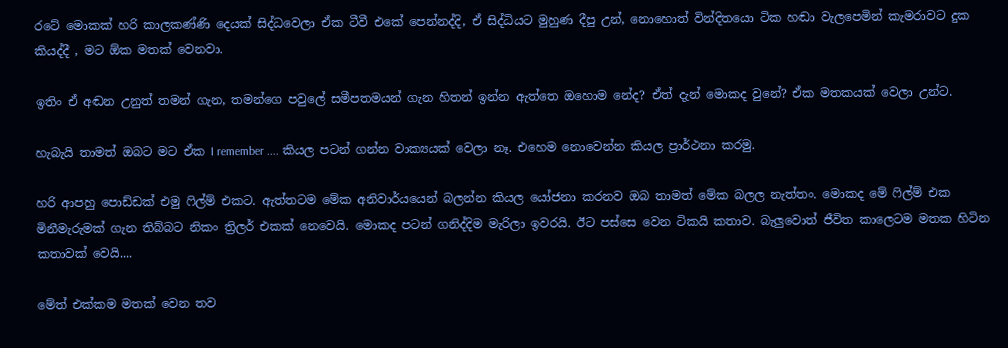රටේ මොකක් හරි කාලකණ්ණි දෙයක් සිද්ධවෙලා ඒක ටීවී එකේ පෙන්නද්දි, ඒ සිද්ධියට මුහුණ දීපු උන්, නොහොත් වින්දිතයො ටික හඬා වැලපෙමින් කැමරාවට දුක කියද්දී , මට ඕක මතක් වෙනවා.

ඉතිං ඒ අඬන උනුත් තමන් ගැන, තමන්ගෙ පවුලේ සමීපතමයන් ගැන හිතන් ඉන්න ඇත්තෙ ඔහොම නේද? ඒත් දැන් මොකද වුනේ? ඒක මතකයක් වෙලා උන්ට.

හැබැයි තාමත් ඔබට මට ඒක I remember .... කියල පටන් ගන්න වාක්‍යයක් වෙලා නෑ. එහෙම නොවෙන්න කියල ප්‍රාර්ථනා කරමු.

හරි ආපහු පොඩ්ඩක් එමු ෆිල්ම් එකට. ඇත්තටම මේක අනිවාර්යයෙන් බලන්න කියල යෝජනා කරනව ඔබ තාමත් මේක බලල නැත්තං. මොකද මේ ෆිල්ම් එක මිනීමැරුමක් ගැන තිබ්බට නිකං ත්‍රිලර් එකක් නෙවෙයි. මොකද පටන් ගනිද්දිම මැරිලා ඉවරයි. ඊට පස්සෙ වෙන ටිකයි කතාව. බැලුවොත් ජීවිත කාලෙටම මතක හිටින කතාවක් වෙයි....

මේත් එක්කම මතක් වෙන තව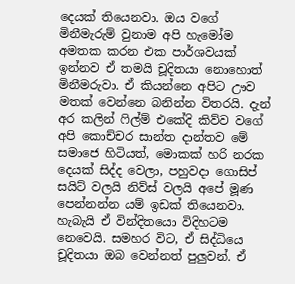දෙයක් තියෙනවා. ඔය වගේ මිනීමැරුම් වුනාම අපි හැමෝම අමතක කරන එක පාර්ශවයක් ඉන්නව ඒ තමයි චූදිතයා නොහොත් මිනීමරුවා. ඒ කියන්නෙ අපිට ඌව මතක් වෙන්නෙ බනින්න විතරයි. දැන් අර කලින් ෆිල්ම් එකේදි කිව්ව වගේ අපි කොච්චර සාන්ත දාන්තව මේ සමාජෙ හිටියත්, මොකක් හරි නරක දෙයක් සිද්ද වෙලා, පහුවදා ගොසිප් සයිට් වලයි නිව්ස් වලයි අපේ මූණ පෙන්නන්න යම් ඉඩක් තියෙනවා. හැබැයි ඒ වින්දිතයො විදිහටම නෙවෙයි. සමහර විට, ඒ සිද්ධියෙ චූදිතයා ඔබ වෙන්නත් පුලුවන්. ඒ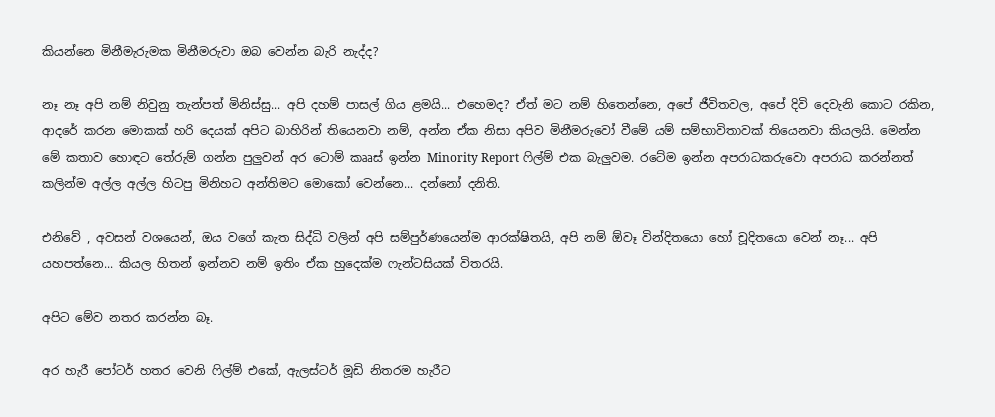කියන්නෙ මිනීමැරුමක මිනීමරුවා ඔබ වෙන්න බැරි නැද්ද?

නෑ නෑ අපි නම් නිවුනු තැන්පත් මිනිස්සු... අපි දහම් පාසල් ගිය ළමයි... එහෙමද? ඒත් මට නම් හිතෙන්නෙ, අපේ ජීවිතවල, අපේ දිවි දෙවැනි කොට රකින, ආදරේ කරන මොකක් හරි දෙයක් අපිට බාහිරින් තියෙනවා නම්, අන්න ඒක නිසා අපිව මිනීමරුවෝ වීමේ යම් සම්භාවිතාවක් තියෙනවා කියලයි. මෙන්න මේ කතාව හොඳට තේරුම් ගන්න පුලුවන් අර ටොම් කෲස් ඉන්න Minority Report ෆිල්ම් එක බැලුවම. රටේම ඉන්න අපරාධකරුවො අපරාධ කරන්නත් කලින්ම අල්ල අල්ල හිටපු මිනිහට අන්තිමට මොකෝ වෙන්නෙ... දන්නෝ දනිති.

එනිවේ , අවසන් වශයෙන්, ඔය වගේ කැත සිද්ධි වලින් අපි සම්පුර්ණයෙන්ම ආරක්ෂිතයි, අපි නම් ඕවෑ වින්දිතයො හෝ චූදිතයො වෙන් නෑ... අපි යහපත්නෙ... කියල හිතන් ඉන්නව නම් ඉතිං ඒක හුදෙක්ම ෆැන්ටසියක් විතරයි.

අපිට මේව නතර කරන්න බෑ.

අර හැරී පෝටර් හතර වෙනි ෆිල්ම් එකේ, ඇලස්ටර් මූඩි නිතරම හැරීට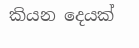කියන දෙයක්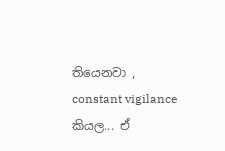තියෙනවා , constant vigilance කියල... ඒ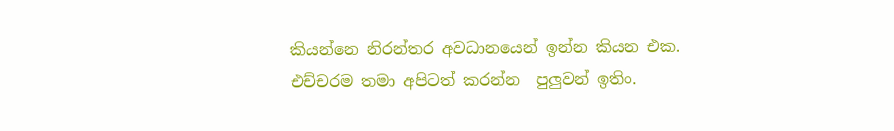කියන්නෙ නිරන්තර අවධානයෙන් ඉන්න කියන එක. එච්චරම තමා අපිටත් කරන්න  පුලුවන් ඉතිං.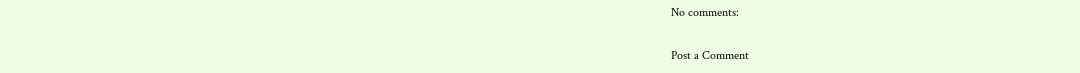No comments:

Post a Comment